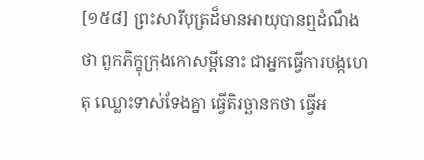[១៥៨] ព្រះសារីបុត្រដ៏មានអាយុបានឮដំណឹងថា ពួកភិក្ខុក្រុងកោសម្ពីនោះ ជាអ្នកធ្វើការបង្កហេតុ ឈ្លោះទាស់ទែងគ្នា ធ្វើតិរច្ឆានកថា ធ្វើអ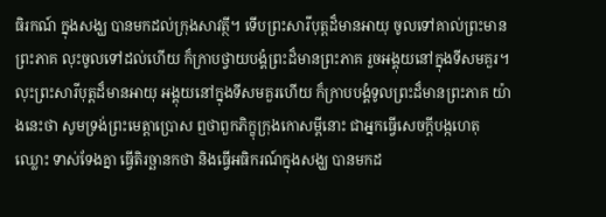ធិរកណ៍ ក្នុងសង្ឃ បានមកដល់ក្រុងសាវត្ថី។ ទើបព្រះសារីបុត្តដ៏មានអាយុ ចូលទៅគាល់ព្រះមានព្រះភាគ លុះចូលទៅដល់ហើយ ក៏ក្រាបថ្វាយបង្គំព្រះដ៏មានព្រះភាគ រួចអង្គុយនៅក្នុងទីសមគួរ។ លុះព្រះសារីបុត្តដ៏មានអាយុ អង្គុយនៅក្នុងទីសមគួរហើយ ក៏ក្រាបបង្គំទូលព្រះដ៏មានព្រះភាគ យ៉ាងនេះថា សូមទ្រង់ព្រះមេត្តាប្រោស ឮថាពួកភិក្ខុក្រុងកោសម្ពីនោះ ជាអ្នកធ្វើសេចក្តីបង្កហេតុ ឈ្លោះ ទាស់ទែងគ្នា ធ្វើតិរច្ឆានកថា និងធ្វើអធិករណ៍ក្នុងសង្ឃ បានមកដ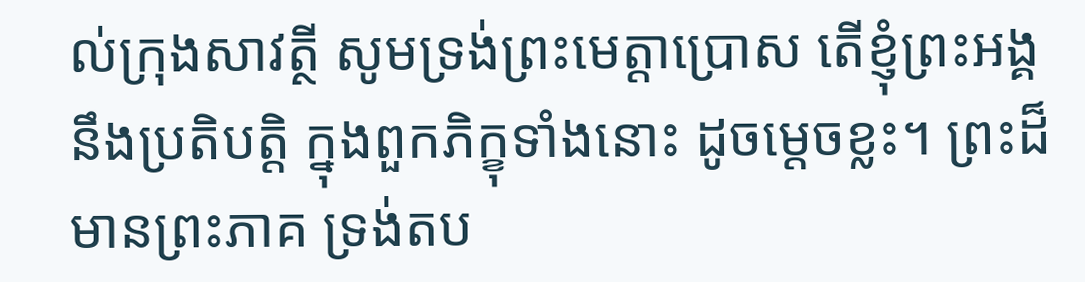ល់ក្រុងសាវត្ថី សូមទ្រង់ព្រះមេត្តាប្រោស តើខ្ញុំព្រះអង្គ នឹងប្រតិបត្តិ ក្នុងពួកភិក្ខុទាំងនោះ ដូចម្តេចខ្លះ។ ព្រះដ៏មានព្រះភាគ ទ្រង់តប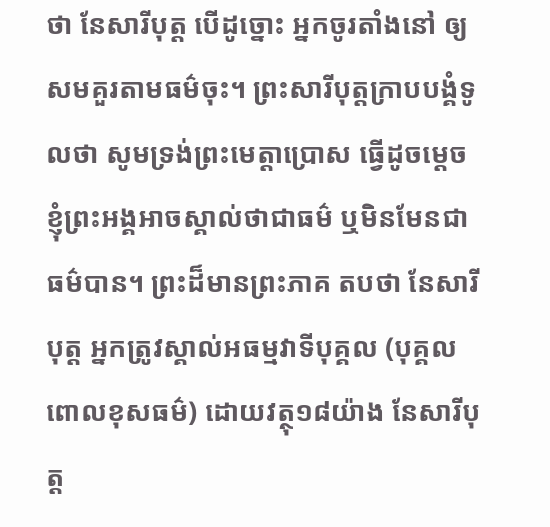ថា នែសារីបុត្ត បើដូច្នោះ អ្នកចូរតាំងនៅ ឲ្យសមគួរតាមធម៌ចុះ។ ព្រះសារីបុត្តក្រាបបង្គំទូលថា សូមទ្រង់ព្រះមេត្តាប្រោស ធ្វើដូចម្តេច ខ្ញុំព្រះអង្គអាចស្គាល់ថាជាធម៌ ឬមិនមែនជាធម៌បាន។ ព្រះដ៏មានព្រះភាគ តបថា នែសារីបុត្ត អ្នកត្រូវស្គាល់អធម្មវាទីបុគ្គល (បុគ្គលពោលខុសធម៌) ដោយវត្ថុ១៨យ៉ាង នែសារីបុត្ត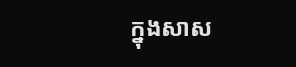ក្នុងសាស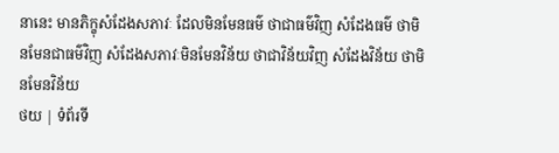នានេះ មានភិក្ខុសំដែងសភាវៈ ដែលមិនមែនធម៌ ថាជាធម៌វិញ សំដែងធម៌ ថាមិនមែនជាធម៌វិញ សំដែងសភាវៈមិនមែនវិន័យ ថាជាវិន័យវិញ សំដែងវិន័យ ថាមិនមែនវិន័យ
ថយ | ទំព័រទី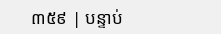៣៥៩ | បន្ទាប់